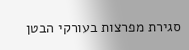סגירת מפרצות בעורקי הבטן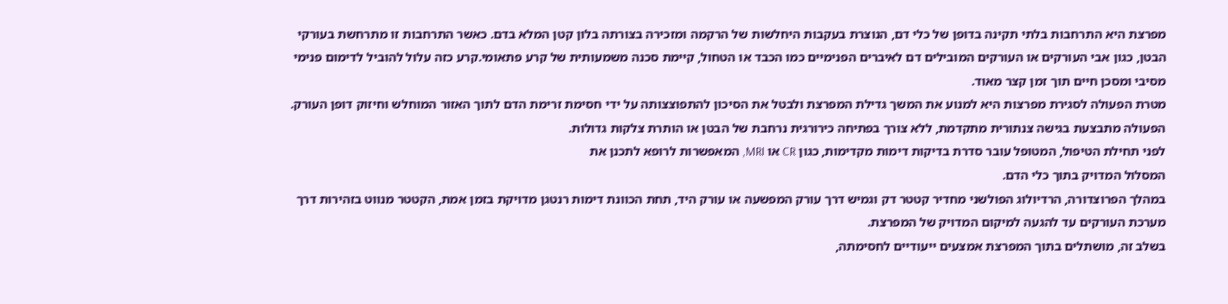מפרצת היא התרחבות בלתי תקינה בדופן של כלי דם, הנוצרת בעקבות היחלשות של הרקמה ומזכירה בצורתה בלון קטן המלא בדם. כאשר התרחבות זו מתרחשת בעורקי הבטן, כגון אבי העורקים או העורקים המובילים דם לאיברים הפנימיים כמו הכבד או הטחול, קיימת סכנה משמעותית של קרע פתאומי.קרע כזה עלול להוביל לדימום פנימי מסיבי ומסכן חיים תוך זמן קצר מאוד.
מטרת הפעולה לסגירת מפרצות היא למנוע את המשך גדילת המפרצת ולבטל את הסיכון להתפוצצותה על ידי חסימת זרימת הדם לתוך האזור המוחלש וחיזוק דופן העורק.
הפעולה מתבצעת בגישה צנתורית מתקדמת, ללא צורך בפתיחה כירורגית נרחבת של הבטן או הותרת צלקות גדולות.
לפני תחילת הטיפול, המטופל עובר סדרת בדיקות דימות מקדימות, כגון CR או MRI, המאפשרות לרופא לתכנן את
המסלול המדויק בתוך כלי הדם.
במהלך הפרוצדורה, הרדיולוג הפולשני מחדיר קטטר דק וגמיש דרך עורק המפשעה או עורק היד, תחת הכוונת דימות רנטגן מדויקת בזמן אמת, הקטטר מנווט בזהירות דרך מערכת העורקים עד להגעה למיקום המדויק של המפרצת.
בשלב זה, מושתלים בתוך המפרצת אמצעים ייעודיים לחסימתה,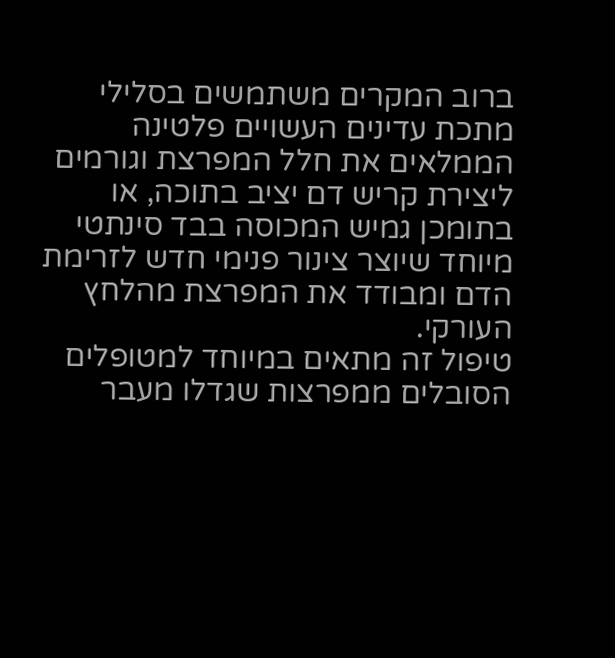ברוב המקרים משתמשים בסלילי מתכת עדינים העשויים פלטינה הממלאים את חלל המפרצת וגורמים ליצירת קריש דם יציב בתוכה, או בתומכן גמיש המכוסה בבד סינתטי מיוחד שיוצר צינור פנימי חדש לזרימת הדם ומבודד את המפרצת מהלחץ העורקי.
טיפול זה מתאים במיוחד למטופלים הסובלים ממפרצות שגדלו מעבר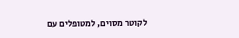לקוטר מסוים, למטופלים עם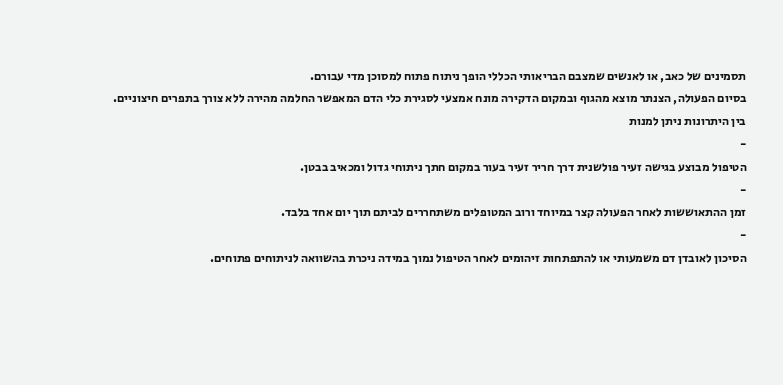תסמינים של כאב, או לאנשים שמצבם הבריאותי הכללי הופך ניתוח פתוח למסוכן מדי עבורם.
בסיום הפעולה, הצנתר מוצא מהגוף ובמקום הדקירה מונח אמצעי לסגירת כלי הדם המאפשר החלמה מהירה ללא צורך בתפרים חיצוניים.
בין היתרונות ניתן למנות
-
הטיפול מבוצע בגישה זעיר פולשנית דרך חריר זעיר בעור במקום חתך ניתוחי גדול ומכאיב בבטן.
-
זמן ההתאוששות לאחר הפעולה קצר במיוחד ורוב המטופלים משתחררים לביתם תוך יום אחד בלבד.
-
הסיכון לאובדן דם משמעותי או להתפתחות זיהומים לאחר הטיפול נמוך במידה ניכרת בהשוואה לניתוחים פתוחים.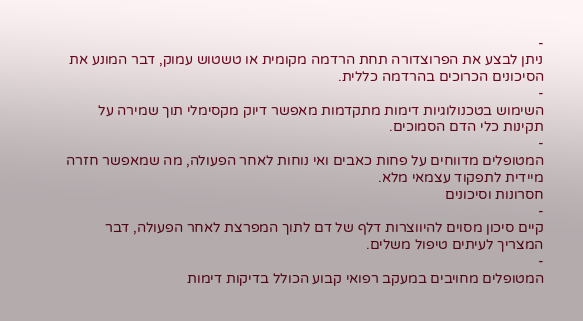-
ניתן לבצע את הפרוצדורה תחת הרדמה מקומית או טשטוש עמוק, דבר המונע את הסיכונים הכרוכים בהרדמה כללית.
-
השימוש בטכנולוגיות דימות מתקדמות מאפשר דיוק מקסימלי תוך שמירה על תקינות כלי הדם הסמוכים.
-
המטופלים מדווחים על פחות כאבים ואי נוחות לאחר הפעולה, מה שמאפשר חזרה מיידית לתפקוד עצמאי מלא.
חסרונות וסיכונים
-
קיים סיכון מסוים להיווצרות דלף של דם לתוך המפרצת לאחר הפעולה, דבר המצריך לעיתים טיפול משלים.
-
המטופלים מחויבים במעקב רפואי קבוע הכולל בדיקות דימות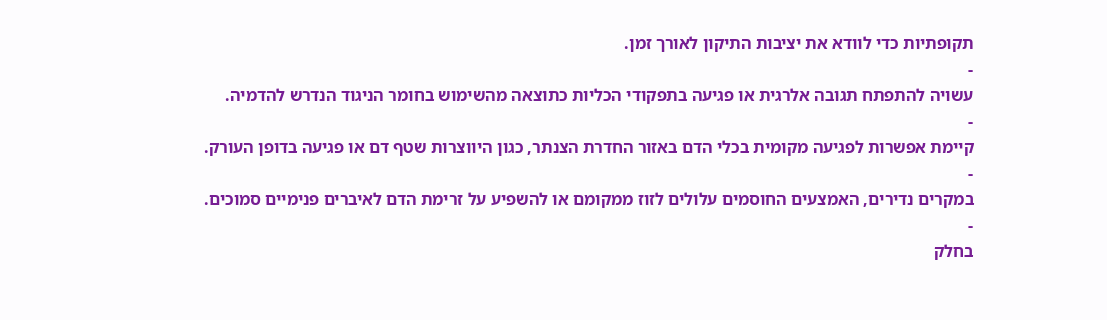תקופתיות כדי לוודא את יציבות התיקון לאורך זמן.
-
עשויה להתפתח תגובה אלרגית או פגיעה בתפקודי הכליות כתוצאה מהשימוש בחומר הניגוד הנדרש להדמיה.
-
קיימת אפשרות לפגיעה מקומית בכלי הדם באזור החדרת הצנתר, כגון היווצרות שטף דם או פגיעה בדופן העורק.
-
במקרים נדירים, האמצעים החוסמים עלולים לזוז ממקומם או להשפיע על זרימת הדם לאיברים פנימיים סמוכים.
-
בחלק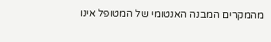מהמקרים המבנה האנטומי של המטופל אינו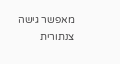מאפשר גישה צנתורית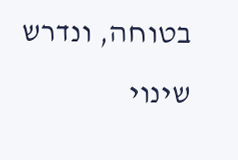בטוחה, ונדרש שינוי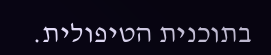בתוכנית הטיפולית.